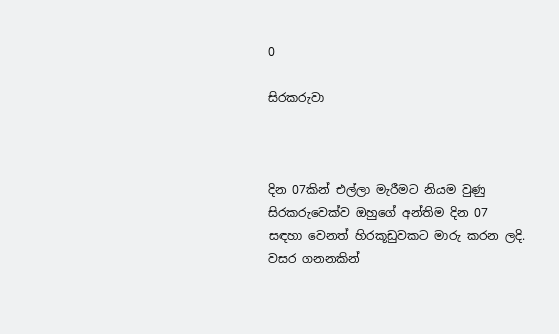0

සිරකරුවා



දින 07කින් එල්ලා මැරීමට නියම වුණු සිරකරුවෙක්ව ඔහුගේ අන්තිම දින 07 සඳහා වෙනත් හිරකූඩුවකට මාරු කරන ලදි.
වසර ගනනකින්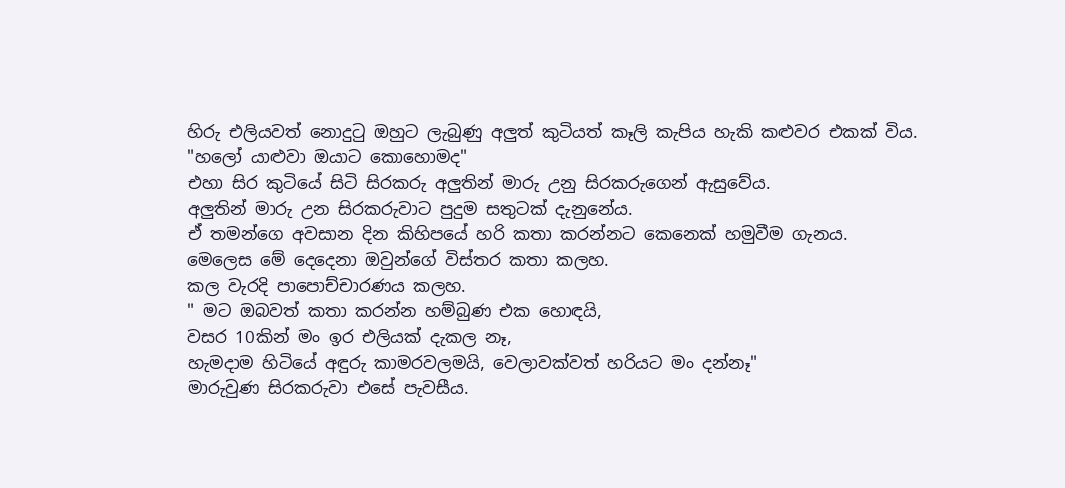හිරු එලියවත් නොදුටු ඔහුට ලැබුණු අලුත් කුටියත් කෑලි කැපිය හැකි කළුවර එකක් විය.
"හලෝ යාළුවා ඔයාට කොහොමද"
එහා සිර කුටියේ සිටි සිරකරු අලුතින් මාරු උනු සිරකරුගෙන් ඇසුවේය.
අලුතින් මාරු උන සිරකරුවාට පුදුම සතුටක් දැනුනේය.
ඒ තමන්ගෙ අවසාන දින කිහිපයේ හරි කතා කරන්නට කෙනෙක් හමුවීම ගැනය.
මෙලෙස මේ දෙදෙනා ඔවුන්ගේ විස්තර කතා කලහ.
කල වැරදි පාපොච්චාරණය කලහ.
" මට ඔබවත් කතා කරන්න හම්බුණ එක හොඳයි,
වසර 10කින් මං ඉර එලියක් දැකල නෑ,
හැමදාම හිටියේ අඳුරු කාමරවලමයි, වෙලාවක්වත් හරියට මං දන්නෑ"
මාරුවුණ සිරකරුවා එසේ පැවසීය.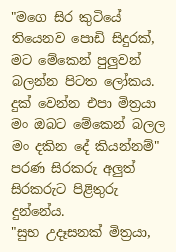"මගෙ සිර කුටියේ තියෙනව පොඩි සිදුරක්,
මට මේකෙන් පුලුවන් බලන්න පිටත ලෝකය.
දුක් වෙන්න එපා මිත්‍රයා මං ඔබට මේකෙන් බලල මං දකින දේ කියන්නම්"
පරණ සිරකරු අලුත් සිරකරුට පිළිතුරු දුන්නේය.
"සුභ උදෑසනක් මිත්‍රයා,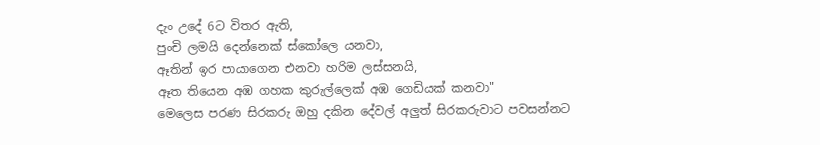දැං උදේ 6ට විතර ඇති,
පුංචි ලමයි දෙන්නෙක් ස්කෝලෙ යනවා,
ඈතින් ඉර පායාගෙන එනවා හරිම ලස්සනයි,
ඈත තියෙන අඹ ගහක කුරුල්ලෙක් අඹ ගෙඩියක් කනවා"
මෙලෙස පරණ සිරකරු ඔහු දකින දේවල් අලුත් සිරකරුවාට පවසන්නට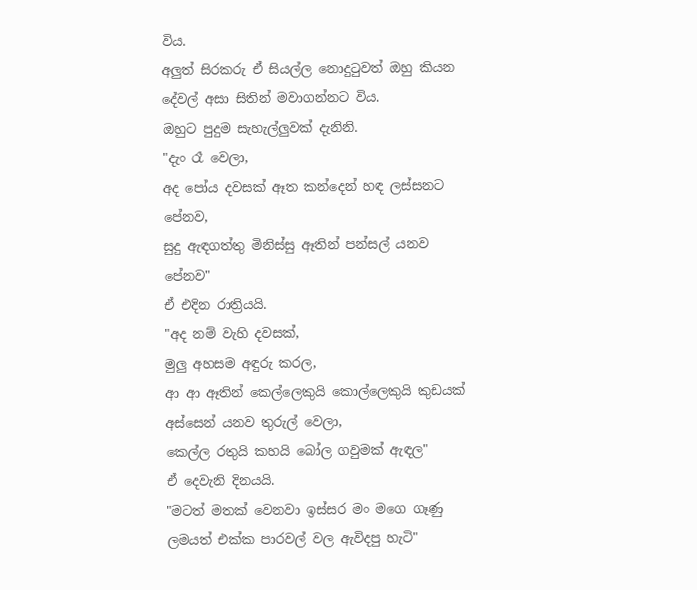විය.
අලුත් සිරකරු ඒ සියල්ල නොදුටුවත් ඔහු කියන දේවල් අසා සිතින් මවාගන්නට විය.
ඔහුට පුදුම සැහැල්ලුවක් දැනිනි.
"දැං රෑ වෙලා,
අද පෝය දවසක් ඈත කන්දෙන් හඳ ලස්සනට පේනව,
සුදු ඇඳගත්තු මිනිස්සු ඈතින් පන්සල් යනව පේනව"
ඒ එදින රාත්‍රියයි.
"අද නම් වැහි දවසක්,
මුලු අහසම අඳුරු කරල,
ආ ආ ඈතින් කෙල්ලෙකුයි කොල්ලෙකුයි කුඩයක් අස්සෙන් යනව තුරුල් වෙලා,
කෙල්ල රතුයි කහයි බෝල ගවුමක් ඇඳල"
ඒ දෙවැනි දිනයයි.
"මටත් මතක් වෙනවා ඉස්සර මං මගෙ ගෑණු ලමයත් එක්ක පාරවල් වල ඇවිදපු හැටි"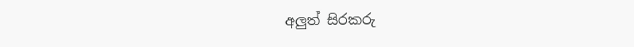අලුත් සිරකරු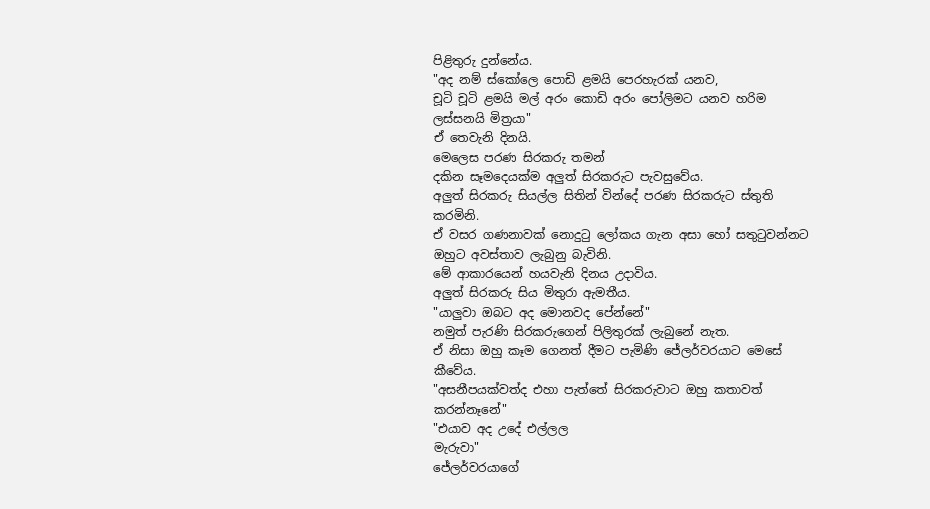පිළිතුරු දුන්නේය.
"අද නම් ස්කෝලෙ පොඩි ළමයි පෙරහැරක් යනව,
චූටි චූටි ළමයි මල් අරං කොඩි අරං පෝලිමට යනව හරිම ලස්සනයි මිත්‍රයා"
ඒ තෙවැනි දිනයි.
මෙලෙස පරණ සිරකරු තමන්
දකින සෑමදෙයක්ම අලුත් සිරකරුට පැවසුවේය.
අලුත් සිරකරු සියල්ල සිතින් වින්දේ පරණ සිරකරුට ස්තුති කරමිනි.
ඒ වසර ගණනාවක් නොදුටු ලෝකය ගැන අසා හෝ සතුටුවන්නට ඔහුට අවස්තාව ලැබුනු බැවිනි.
මේ ආකාරයෙන් හයවැනි දිනය උදාවිය.
අලුත් සිරකරු සිය මිතුරා ඇමතීය.
"යාලුවා ඔබට අද මොනවද පේන්නේ"
නමුත් පැරණි සිරකරුගෙන් පිලිතුරක් ලැබුනේ නැත.
ඒ නිසා ඔහු කෑම ගෙනත් දීමට පැමිණි ජේලර්වරයාට මෙසේ කීවේය.
"අසනීපයක්වත්ද එහා පැත්තේ සිරකරුවාට ඔහු කතාවත් කරන්නෑනේ"
"එයාව අද උදේ එල්ලල
මැරුවා"
ජේලර්වරයාගේ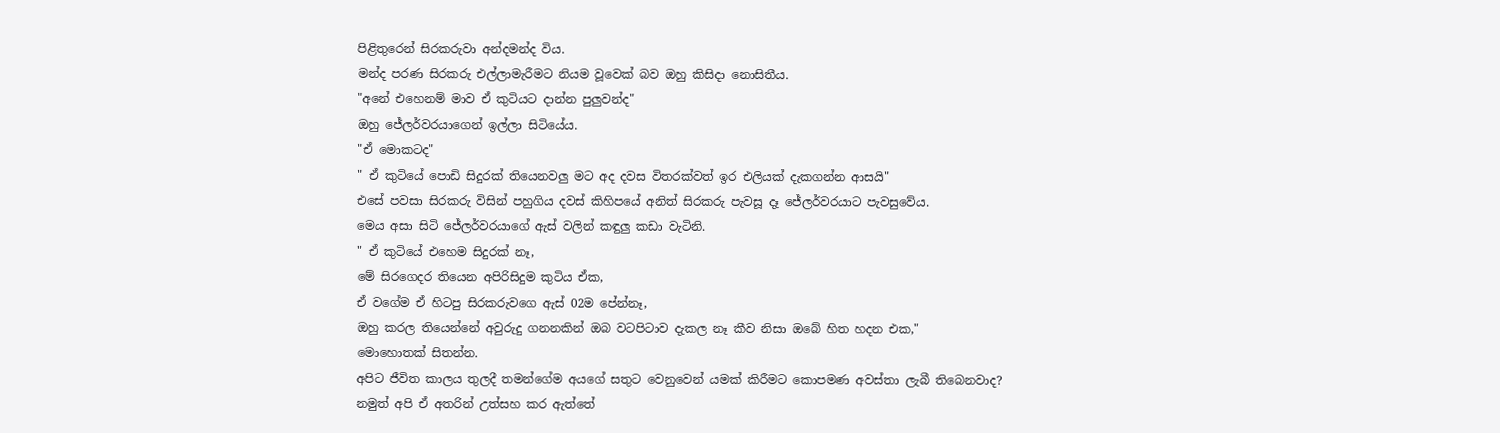පිළිතුරෙන් සිරකරුවා අන්දමන්ද විය.
මන්ද පරණ සිරකරු එල්ලාමැරීමට නියම වූවෙක් බව ඔහු කිසිදා නොසිතීය.
"අනේ එහෙනම් මාව ඒ කුටියට දාන්න පුලුවන්ද"
ඔහු ජේලර්වරයාගෙන් ඉල්ලා සිටියේය.
"ඒ මොකටද"
" ඒ කුටියේ පොඩි සිදුරක් තියෙනවලු මට අද දවස විතරක්වත් ඉර එලියක් දැකගන්න ආසයි"
එසේ පවසා සිරකරු විසින් පහුගිය දවස් කිහිපයේ අනිත් සිරකරු පැවසූ දෑ ජේලර්වරයාට පැවසුවේය.
මෙය අසා සිටි ජේලර්වරයාගේ ඇස් වලින් කඳුලු කඩා වැටිනි.
" ඒ කුටියේ එහෙම සිදුරක් නෑ,
මේ සිරගෙදර තියෙන අපිරිසිදුම කුටිය ඒක,
ඒ වගේම ඒ හිටපු සිරකරුවගෙ ඇස් 02ම පේන්නෑ,
ඔහු කරල තියෙන්නේ අවුරුදු ගනනකින් ඔබ වටපිටාව දැකල නෑ කීව නිසා ඔබේ හිත හදන එක,"
මොහොතක් සිතන්න.
අපිට ජීවිත කාලය තුලදී තමන්ගේම අයගේ සතුට වෙනුවෙන් යමක් කිරීමට කොපමණ අවස්තා ලැබී තිබෙනවාද?
නමුත් අපි ඒ අතරින් උත්සහ කර ඇත්තේ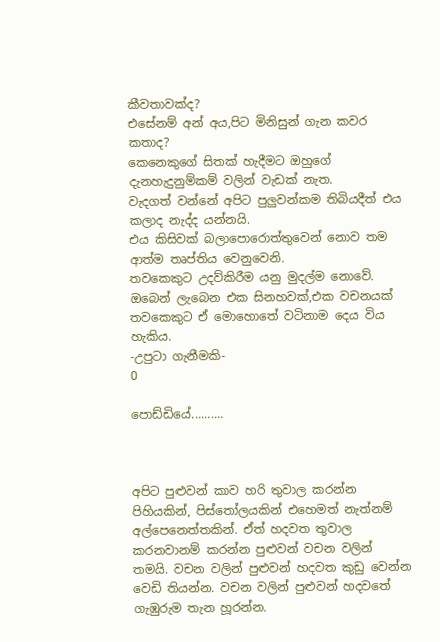කීවතාවක්ද?
එසේනම් අන් අය,පිට මිනිසුන් ගැන කවර කතාද?
කෙනෙකුගේ සිතක් හැදීමට ඔහුගේ දැනහැදුනුම්කම් වලින් වැඩක් නැත.
වැදගත් වන්නේ අපිට පුලුවන්කම තිබියදීත් එය කලාද නැද්ද යන්නයි.
එය කිසිවක් බලාපොරොත්තුවෙන් නොව තම ආත්ම තෘප්තිය වෙනුවෙනි.
තවකෙකුට උදව්කිරීම යනු මුදල්ම නොවේ.
ඔබෙන් ලැබෙන එක සිනහවක්,එක වචනයක් තවකෙකුට ඒ මොහොතේ වටිනාම දෙය විය හැකිය.
-උපුටා ගැනීමකි-
0

පොඩ්ඩියේ..........



අපිට පුළුවන් කාව හරි තුවාල කරන්න පිහියකින්, පිස්තෝලයකින් එහෙමත් නැත්නම් අල්පෙනෙත්තකින්. ඒත් හදවත තුවාල කරනවානම් කරන්න පුළුවන් වචන වලින් තමයි. වචන වලින් පුළුවන් හදවත කුඩු වෙන්න වෙඩි තියන්න. වචන වලින් පුළුවන් හදවතේ ගැඹුරුම තැන හූරන්න.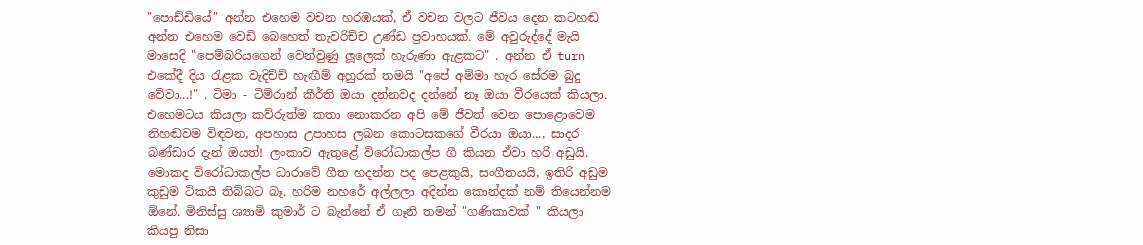"පොඩ්ඩියේ" අන්න එහෙම වචන හරඹයක්, ඒ වචන වලට ජීවය දෙන කටහඬ අන්න එහෙම වෙඩි බෙහෙත් තැවරිච්ච උණ්ඩ ප්‍රවාහයක්. මේ අවුරුද්දේ මැයි මාසෙදි "පෙම්බරියගෙන් වෙන්වුණු ලූලෙක් හැරුණා ඇළකට" . අන්න ඒ turn එකේදී දිය රැළක වැදිච්ච් හැඟීම් අහුරක් තමයි "අපේ අම්මා හැර සේරම බුදු වේවා...!" . ටිමා - ටිම්රාන් කීර්ති ඔයා දන්නවද දන්නේ නෑ ඔයා වීරයෙක් කියලා. එහෙමටය කියලා කව්රුත්ම කතා නොකරන අපි මේ ජීවත් වෙන පොළොවෙම නිහඬවම විඳවන, අපහාස උපාහස ලබන කොටසකගේ වීරයා ඔයා..., සාදර බණ්ඩාර දැන් ඔයත්! ලංකාව ඇතුළේ විරෝධාකල්ප ගී කියන ඒවා හරි අඩුයි. මොකද විරෝධාකල්ප ධාරාවේ ගීත හදන්න පද පෙළකුයි, සංගීතයයි, ඉතිරි අඩුම කුඩුම ටිකයි තිබ්බට බෑ. හරිම නහරේ අල්ලලා අදින්න කොන්දක් නම් තියෙන්නම ඕනේ. මිනිස්සු ශ්‍යාමි කුමාර් ට බැන්නේ ඒ ගෑනි තමන් "ගණිකාවක් " කියලා කියපු නිසා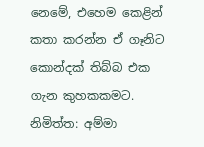නෙමේ, එහෙම කෙළින් කතා කරන්න ඒ ගෑනිට කොන්දක් තිබ්බ එක ගැන කුහකකමට. නිමිත්ත: අම්මා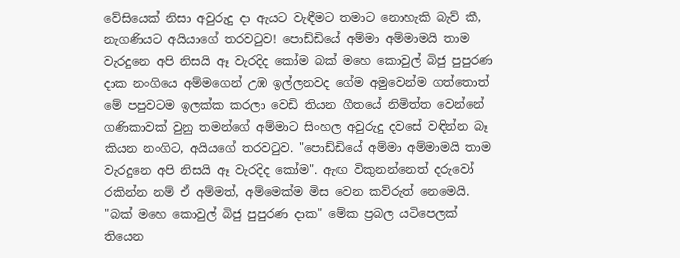වේසියෙක් නිසා අවුරුදු දා ඇයට වැඳීමට තමාට නොහැකි බැව් කී, නැගණියට අයියාගේ තරවටුව! පොඩ්ඩියේ අම්මා අම්මාමයි තාම වැරදුනෙ අපි නිසයි ඈ වැරදිද කෝම බක් මහෙ කොවුල් බිජු පුපුරණ දාක නංගියෙ අම්මගෙන් උඹ ඉල්ලනවද ගේම අමුවෙන්ම ගත්තොත් මේ පපුවටම ඉලක්ක කරලා වෙඩි තියන ගීතයේ නිමිත්ත වෙන්නේ ගණිකාවක් වුනු තමන්ගේ අම්මාට සිංහල අවුරුදු දවසේ වඳින්න බෑ කියන නංගිට, අයියගේ තරවටුව. "පොඩ්ඩියේ අම්මා අම්මාමයි තාම වැරදුනෙ අපි නිසයි ඈ වැරදිද කෝම". ඇඟ විකුනන්නෙත් දරුවෝ රකින්න නම් ඒ අම්මත්, අම්මෙක්ම මිස වෙන කව්රුත් නෙමෙයි. "බක් මහෙ කොවුල් බිජු පුපුරණ දාක" මේක ප්‍රබල යටිපෙලක් තියෙන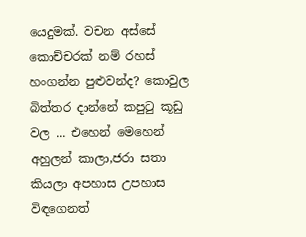යෙදුමක්. වචන අස්සේ කොච්චරක් නම් රහස් හංගන්න පුළුවන්ද? කොවුල බිත්තර දාන්නේ කපුටු කූඩු වල ... එහෙන් මෙහෙන් අහුලන් කාලා,ජරා සතා කියලා අපහාස උපහාස විඳගෙනත්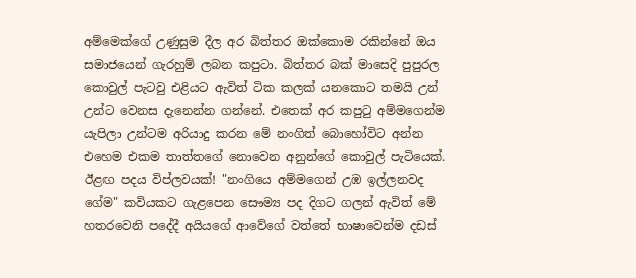අම්මෙක්ගේ උණුසුම දීල අර බිත්තර ඔක්කොම රකින්නේ ඔය සමාජයෙන් ගැරහුම් ලබන කපුටා. බිත්තර බක් මාසෙදි පුපුරල කොවුල් පැටවු එළියට ඇවිත් ටික කලක් යනකොට තමයි උන් උන්ට වෙනස දැනෙන්න ගන්නේ. එතෙක් අර කපුටු අම්මගෙන්ම යැපිලා උන්ටම අරියාදු කරන මේ නංගිත් බොහෝවිට අන්න එහෙම එකම තාත්තගේ නොවෙන අනුන්ගේ කොවුල් පැටියෙක්. ඊළඟ පදය විප්ලවයක්! "නංගියෙ අම්මගෙන් උඹ ඉල්ලනවද ගේම" කවියකට ගැළපෙන සෞම්‍ය පද දිගට ගලන් ඇවිත් මේ හතරවෙනි පදේදී අයියගේ ආවේගේ වත්තේ භාෂාවෙන්ම දඩස්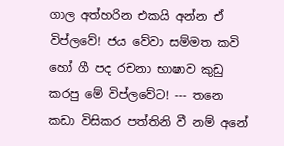ගාල අත්හරින එකයි අන්න ඒ විප්ලවේ! ජය වේවා සම්මත කවි හෝ ගී පද රචනා භාෂාව කුඩු කරපු මේ විප්ලවේට! --- තනෙ කඩා විසිකර පත්තිනි වී නම් අනේ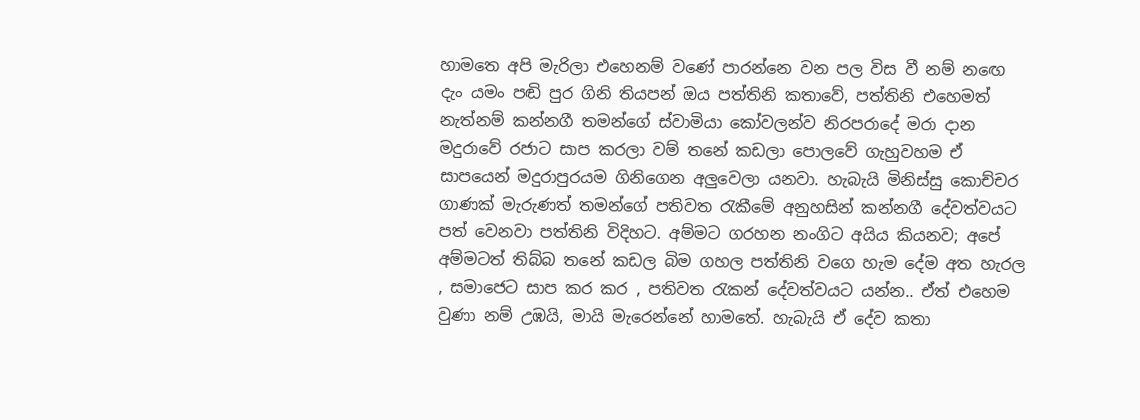හාමතෙ අපි මැරිලා එහෙනම් වණේ පාරන්නෙ වන පල විස වී නම් නඟෙ දැං යමං පඬි පුර ගිනි තියපන් ඔය පත්තිනි කතාවේ, පත්තිනි එහෙමත් නැත්නම් කන්නගී තමන්ගේ ස්වාමියා කෝවලන්ව නිරපරාදේ මරා දාන මදුරාවේ රජාට සාප කරලා වම් තනේ කඩලා පොලවේ ගැහුවහම ඒ සාපයෙන් මදුරාපුරයම ගිනිගෙන අලුවෙලා යනවා. හැබැයි මිනිස්සු කොච්චර ගාණක් මැරුණත් තමන්ගේ පතිවත රැකීමේ අනුහසින් කන්නගී දේවත්වයට පත් වෙනවා පත්තිනි විදිහට. අම්මට ගරහන නංගිට අයිය කියනව; අපේ අම්මටත් තිබ්බ තනේ කඩල බිම ගහල පත්තිනි වගෙ හැම දේම අත හැරල , සමාජෙට සාප කර කර , පතිවත රැකන් දේවත්වයට යන්න.. ඒත් එහෙම වුණා නම් උඹයි, මායි මැරෙන්නේ හාමතේ. හැබැයි ඒ දේව කතා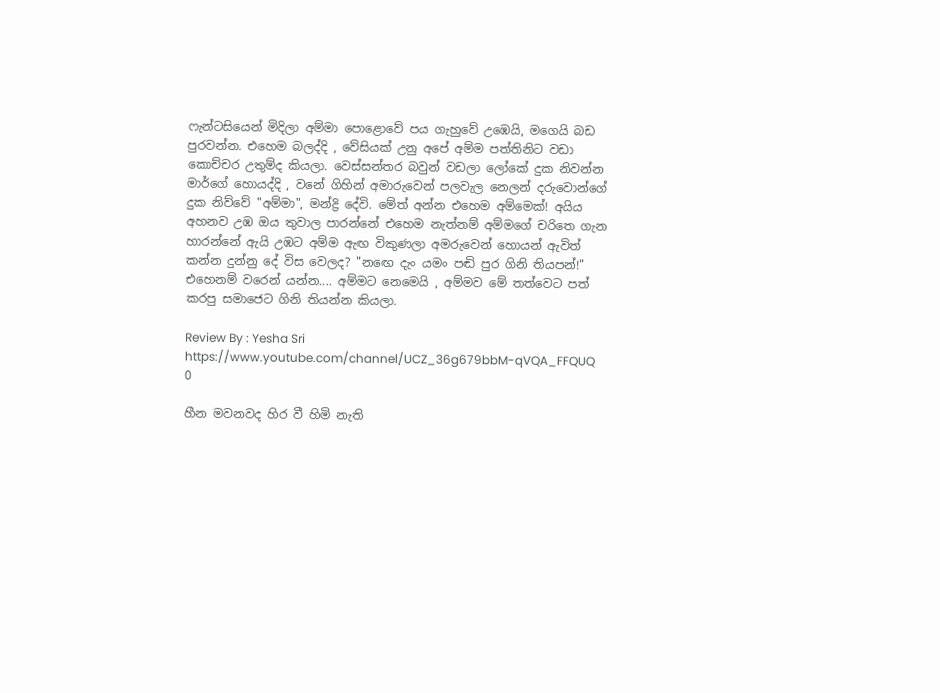ෆැන්ටසියෙන් මිදිලා අම්මා පොළොවේ පය ගැහුවේ උඹෙයි, මගෙයි බඩ පුරවන්න. එහෙම බලද්දි , වේසියක් උනු අපේ අම්ම පත්තිනිට වඩා කොච්චර උතුම්ද කියලා. වෙස්සන්තර බවුන් වඩලා ලෝකේ දුක නිවන්න මාර්ගේ හොයද්දි , වනේ ගිහින් අමාරුවෙන් පලවැල නෙලන් දරුවොන්ගේ දුක නිව්වේ "අම්මා", මන්ද්‍රි දේවි. මේත් අන්න එහෙම අම්මෙක්! අයිය අහනව උඹ ඔය තුවාල පාරන්නේ එහෙම නැත්නම් අම්මගේ චරිතෙ ගැන හාරන්නේ ඇයි උඹට අම්ම ඇඟ විකුණලා අමරුවෙන් හොයන් ඇවිත් කන්න දුන්නු දේ විස වෙලද? "නඟෙ දැං යමං පඬි පුර ගිනි තියපන්!" එහෙනම් වරෙන් යන්න.... අම්මට නෙමෙයි , අම්මව මේ තත්වෙට පත් කරපු සමාජෙට ගිනි තියන්න කියලා.

Review By : Yesha Sri
https://www.youtube.com/channel/UCZ_36g679bbM-qVQA_FFQUQ
0

හීන මවනවද හිර වී හිමි නැති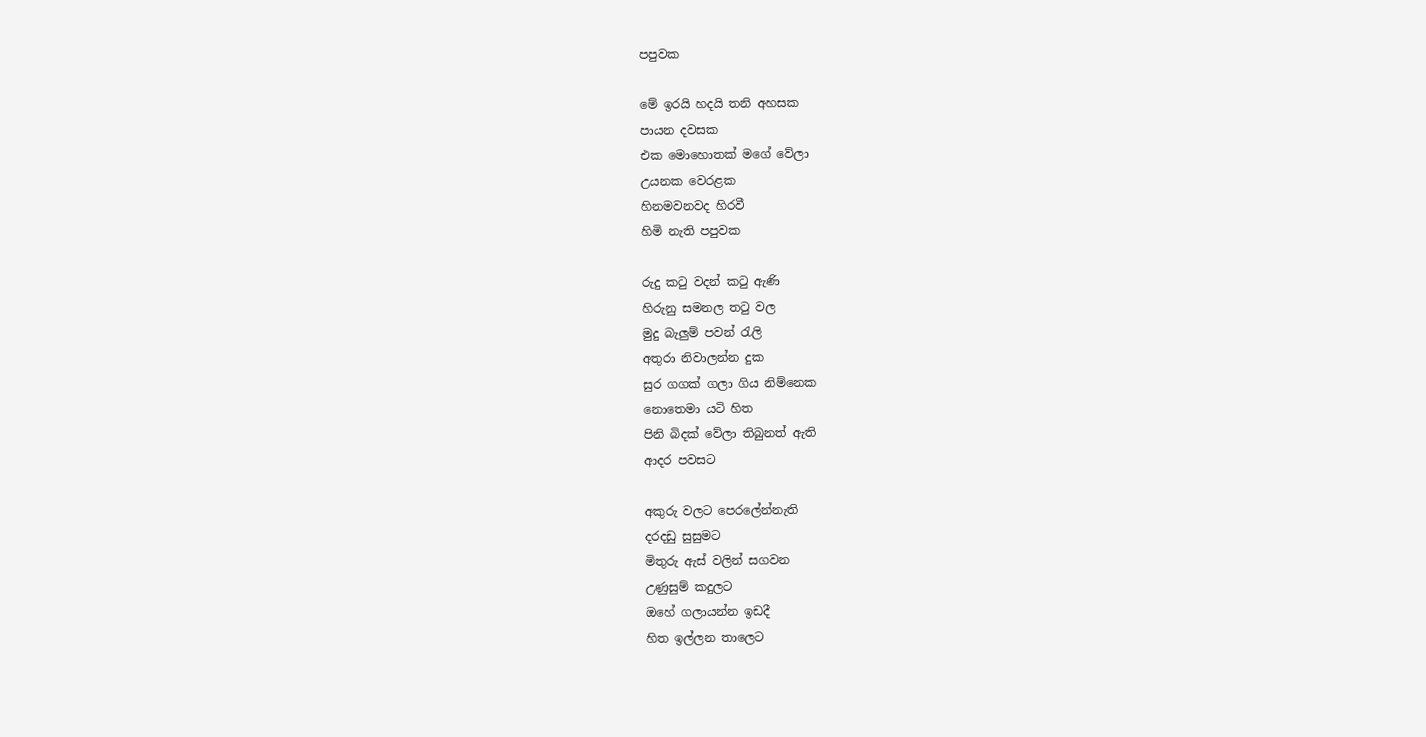පපුවක

මේ ඉරයි හදයි තනි අහසක
පායන දවසක
එක මොහොතක් මගේ වේලා
උයනක වෙරළක
හිනමවනවද හිරවී
හිමි නැති පපුවක

රුදු කටු වදන් කටු ඇණි
හිරුනු සමනල තටු වල
මුදු බැලුම් පවන් රැලි
අතුරා නිවාලන්න දුක
සුර ගගක් ගලා ගිය නිම්නෙක
නොතෙමා යටි හිත
පිනි බිදක් වේලා තිබුනත් ඇති
ආදර පවසට

අකුරු වලට පෙරලේන්නැති
දරදඩු සුසුමට
මිතුරු ඇස් වලින් සගවන
උණුසුම් කදුලට
ඔහේ ගලායන්න ඉඩදී
හිත ඉල්ලන තාලෙට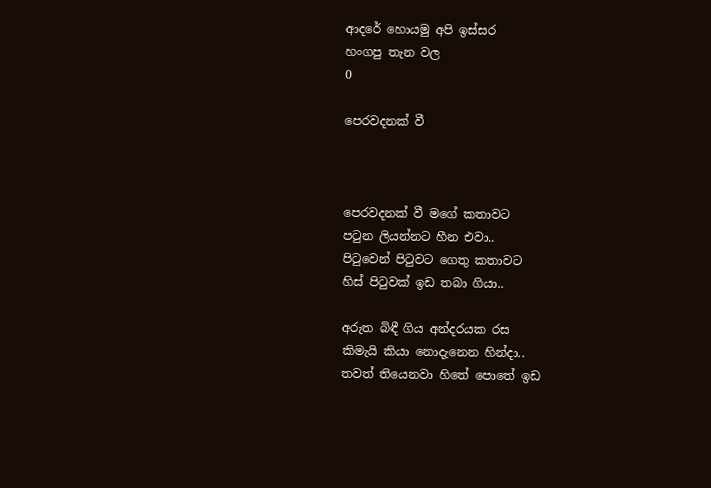ආදරේ හොයමු අපි ඉස්සර
හංගපු තැන වල
0

පෙරවදනක් වී



පෙරවදනක් වී මගේ කතාවට
පටුන ලියන්නට හීන එවා..
පිටුවෙන් පිටුවට ගෙතු කතාවට
හිස් පිටුවක් ඉඩ තබා ගියා..

අරුත බිඳී ගිය අන්දරයක රස
කිමැයි කියා නොදැනෙන හින්දා..
තවත් තියෙනවා හිතේ පොතේ ඉඩ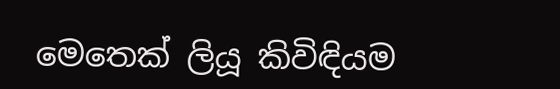මෙතෙක් ලියූ කිවිඳියම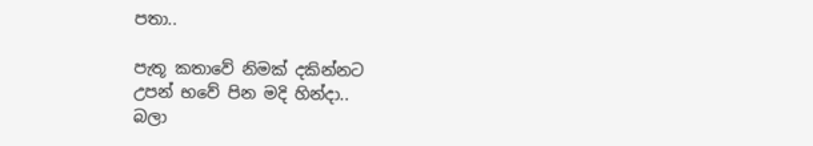පතා..

පැතූ කතාවේ නිමක් දකින්නට
උපන් භවේ පින මදි හින්දා..
බලා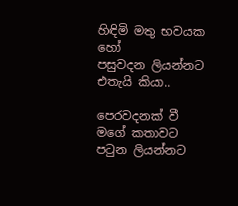හිඳිමි මතු භවයක හෝ
පසුවදන ලියන්නට එතැයි කියා..

පෙරවදනක් වී මගේ කතාවට
පටුන ලියන්නට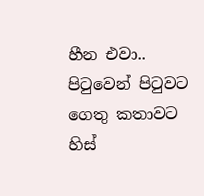හීන එවා..
පිටුවෙන් පිටුවට ගෙතු කතාවට
හිස්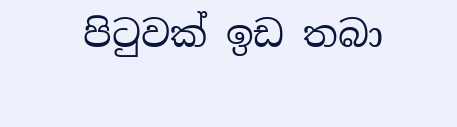පිටුවක් ඉඩ තබා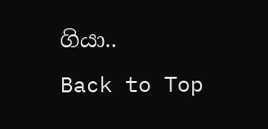ගියා..
Back to Top